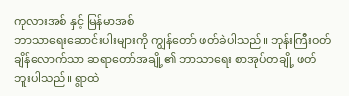ကုလားအစ် နှင့် မြန်မာအစ်
ဘာသာရေးဆောင်းပါးများကို ကျွန်တော် ဖတ်ခဲပါသည်။ ဘုန်းကြီးဝတ်ချိန်လောက်သာ ဆရာတော်အချို့၏ ဘာသာရေး စာအုပ်တချို့ ဖတ်ဘူးပါသည်။ ရွာထဲ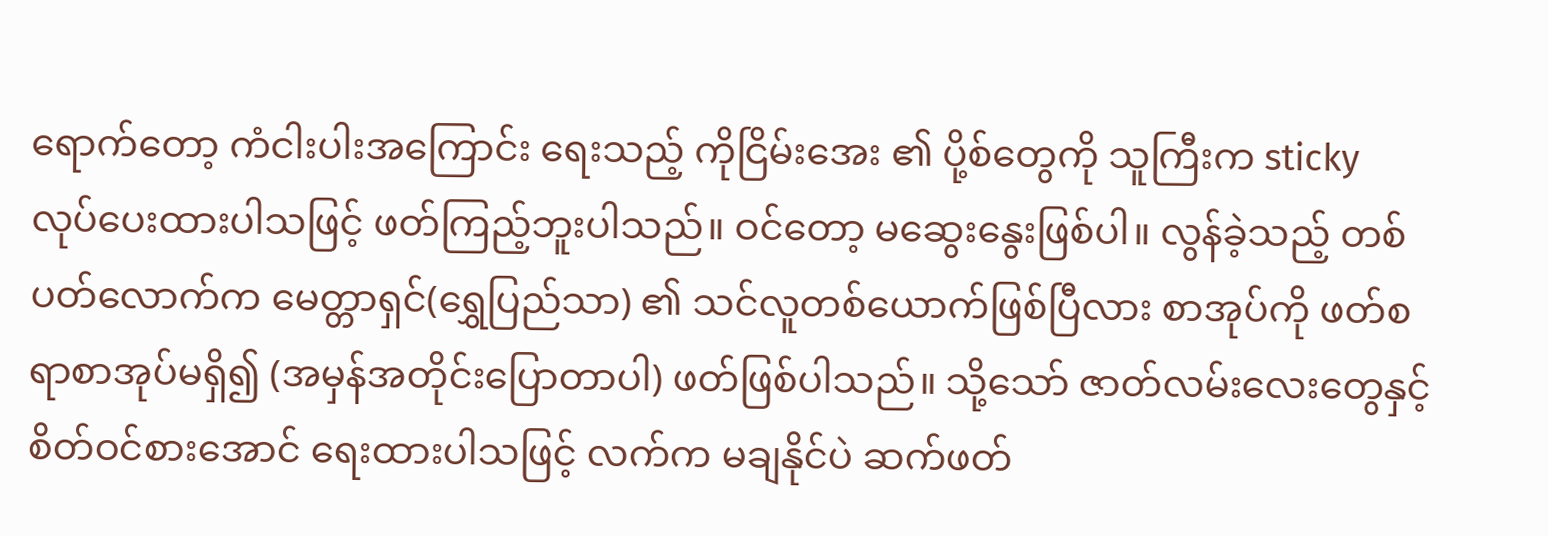ရောက်တော့ ကံငါးပါးအကြောင်း ရေးသည့် ကိုငြိမ်းအေး ၏ ပို့စ်တွေကို သူကြီးက sticky လုပ်ပေးထားပါသဖြင့် ဖတ်ကြည့်ဘူးပါသည်။ ဝင်တော့ မဆွေးနွေးဖြစ်ပါ။ လွန်ခဲ့သည့် တစ်ပတ်လောက်က မေတ္တာရှင်(ရွှေပြည်သာ) ၏ သင်လူတစ်ယောက်ဖြစ်ပြီလား စာအုပ်ကို ဖတ်စရာစာအုပ်မရှိ၍ (အမှန်အတိုင်းပြောတာပါ) ဖတ်ဖြစ်ပါသည်။ သို့သော် ဇာတ်လမ်းလေးတွေနှင့် စိတ်ဝင်စားအောင် ရေးထားပါသဖြင့် လက်က မချနိုင်ပဲ ဆက်ဖတ်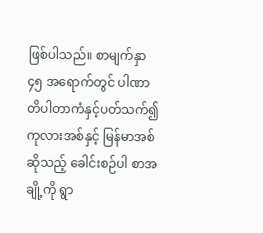ဖြစ်ပါသည်။ စာမျက်နှာ ၄၅ အရောက်တွင် ပါဏာတိပါတာကံနှင့်ပတ်သက်၍ ကုလားအစ်နှင့် မြန်မာအစ်ဆိုသည့် ခေါင်းစဉ်ပါ စာအချို့ကို ရွာ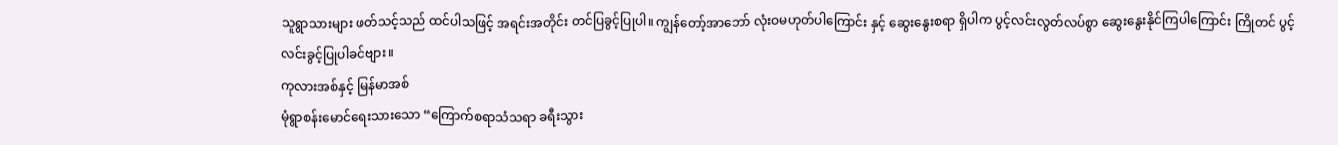သူရွာသားများ ဖတ်သင့်သည် ထင်ပါသဖြင့် အရင်းအတိုင်း တင်ပြခွင့်ပြုပါ။ ကျွန်တော့်အာဘော် လုံးဝမဟုတ်ပါကြောင်း နှင့် ဆွေးနွေးစရာ ရှိပါက ပွင့်လင်းလွတ်လပ်စွာ ဆွေးနွေးနိုင်ကြပါကြောင်း ကြိုတင် ပွင့်လင်းခွင့်ပြုပါခင်ဗျား။
ကုလားအစ်နှင့် မြန်မာအစ်
မုံရွာစန်းမောင်ရေးသားသော “ကြောက်စရာသံသရာ ခရီးသွား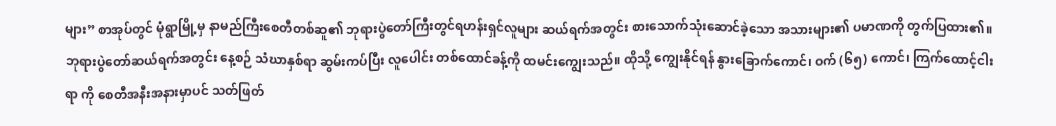များ” စာအုပ်တွင် မုံရွာမြို့မှ နာမည်ကြီးစေတီတစ်ဆူ၏ ဘုရားပွဲတော်ကြီးတွင်ရဟန်းရှင်လူများ ဆယ်ရက်အတွင်း စားသောက်သုံးဆောင်ခဲ့သော အသားများ၏ ပမာဏကို တွက်ပြထား၏။
ဘုရားပွဲတော်ဆယ်ရက်အတွင်း နေ့စဉ် သံဃာနှစ်ရာ ဆွမ်းကပ်ပြီး လူပေါင်း တစ်ထောင်ခန့်ကို ထမင်းကျွေးသည်။ ထိုသို့ ကျွေးနိုင်ရန် နွားခြောက်ကောင်၊ ဝက် (၆၅) ကောင်၊ ကြက်ထောင့်ငါးရာ ကို စေတီအနီးအနားမှာပင် သတ်ဖြတ်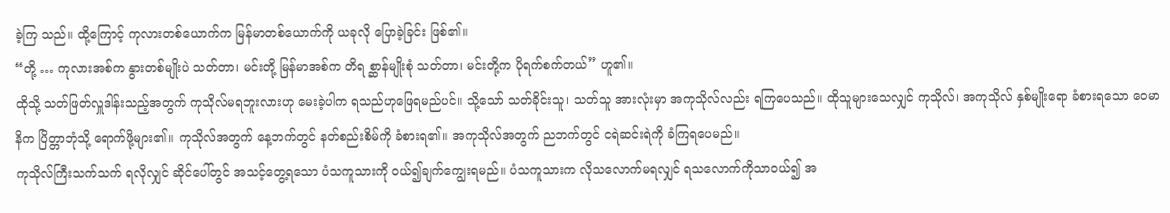ခဲ့ကြ သည်။ ထို့ကြောင့် ကုလားတစ်ယောက်က မြန်မာတစ်ယောက်ကို ယခုလို ပြောခဲ့ခြင်း ဖြစ်၏။
“တို့ … ကုလားအစ်က နွားတစ်မျိုးပဲ သတ်တာ၊ မင်းတို့ မြန်မာအစ်က တိရ စ္ဆာန်မျိုးစုံ သတ်တာ၊ မင်းတို့က ပိုရက်စက်တယ်” ဟူ၏။
ထိုသို့ သတ်ဖြတ်လှူဒါန်းသည့်အတွက် ကုသိုလ်မရဘူးလားဟု မေးခဲ့ပါက ရသည်ဟုဖြေရမည်ပင်။ သို့သော် သတ်ခိုင်းသူ၊ သတ်သူ အားလုံးမှာ အကုသိုလ်လည်း ရကြပေသည်။ ထိုသူများသေလျှင် ကုသိုလ်၊ အကုသိုလ် နှစ်မျိုးရော ခံစားရသော ဝေမာနိက ပြိတ္တာဘုံသို့ ရောက်ဖို့များ၏။ ကုသိုလ်အတွက် နေ့ဘက်တွင် နတ်စည်းစိမ်ကို ခံစားရ၏။ အကုသိုလ်အတွက် ညဘက်တွင် ငရဲဆင်းရဲကို ခံကြရပေမည်။
ကုသိုလ်ကြီးသက်သက် ရလိုလျှင် ဆိုင်ပေါ်တွင် အသင့်တွေ့ရသော ပံသကူသားကို ဝယ်၍ချက်ကျွေးရမည်။ ပံသကူသားက လိုသလောက်မရလျှင် ရသလောက်ကိုသာဝယ်၍ အ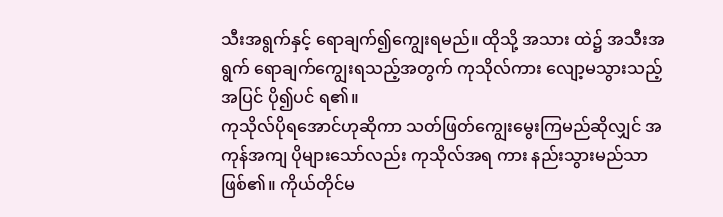သီးအရွက်နှင့် ရောချက်၍ကျွေးရမည်။ ထိုသို့ အသား ထဲ၌ အသီးအရွက် ရောချက်ကျွေးရသည့်အတွက် ကုသိုလ်ကား လျော့မသွားသည့်အပြင် ပို၍ပင် ရ၏။
ကုသိုလ်ပိုရအောင်ဟုဆိုကာ သတ်ဖြတ်ကျွေးမွေးကြမည်ဆိုလျှင် အကုန်အကျ ပိုများသော်လည်း ကုသိုလ်အရ ကား နည်းသွားမည်သာဖြစ်၏။ ကိုယ်တိုင်မ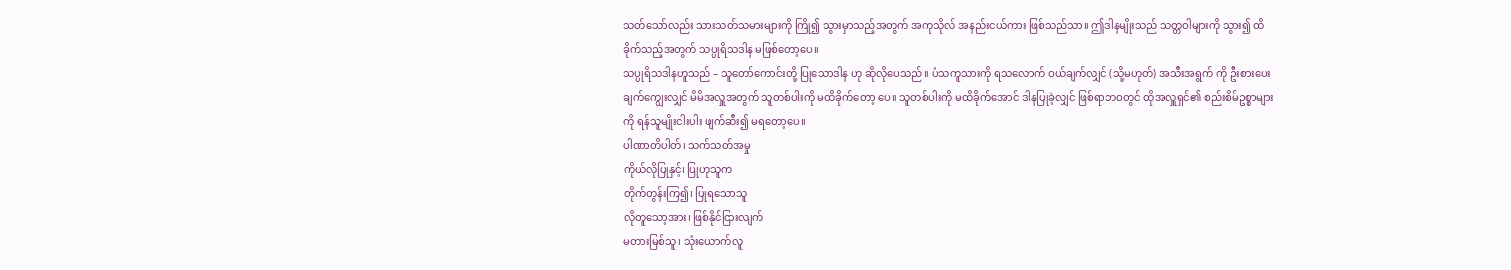သတ်သော်လည်း သားသတ်သမားများကို ကြို၍ သွားမှာသည့်အတွက် အကုသိုလ် အနည်းငယ်ကား ဖြစ်သည်သာ။ ဤဒါနမျိုးသည် သတ္တဝါများကို သွား၍ ထိခိုက်သည့်အတွက် သပ္ပုရိသဒါန မဖြစ်တော့ပေ။
သပ္ပုရိသဒါနဟူသည် – သူတော်ကောင်းတို့ ပြုသောဒါန ဟု ဆိုလိုပေသည်။ ပံသကူသားကို ရသလောက် ဝယ်ချက်လျှင် (သို့မဟုတ်) အသီးအရွက် ကို ဦးစားပေးချက်ကျွေးလျှင် မိမိအလှူအတွက် သူတစ်ပါးကို မထိခိုက်တော့ ပေ။ သူတစ်ပါးကို မထိခိုက်အောင် ဒါနပြုခဲ့လျှင် ဖြစ်ရာဘဝတွင် ထိုအလှူရှင်၏ စည်းစိမ်ဥစ္စာများကို ရန်သူမျိုးငါးပါး ဖျက်ဆီး၍ မရတော့ပေ။
ပါဏာတိပါတ်၊ သက်သတ်အမှု
ကိုယ်လိုပြုနှင့်၊ ပြုဟုသူက
တိုက်တွန်းကြ၍၊ ပြုရသောသူ
လိုတူသော့အား၊ ဖြစ်နိုင်ငြားလျက်
မတားမြစ်သူ၊ သုံးယောက်လူ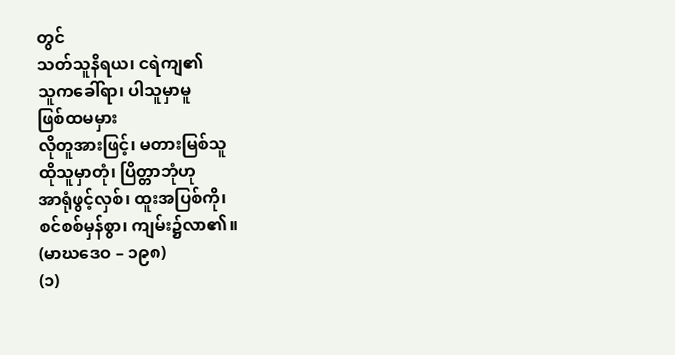တွင်
သတ်သူနိရယ၊ ငရဲကျ၏
သူကခေါ်ရာ၊ ပါသူမှာမူ
ဖြစ်ထမမှား
လိုတူအားဖြင့်၊ မတားမြစ်သူ
ထိုသူမှာတုံ၊ ပြိတ္တာဘုံဟု
အာရုံဖွင့်လှစ်၊ ထူးအပြစ်ကို၊
စင်စစ်မှန်စွာ၊ ကျမ်း၌လာ၏။
(မာဃဒေဝ – ၁၉၈)
(၁)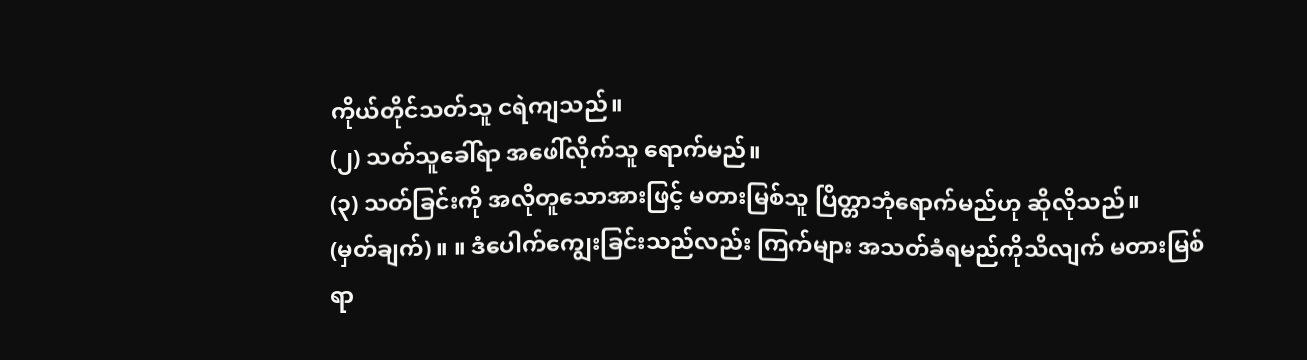ကိုယ်တိုင်သတ်သူ ငရဲကျသည်။
(၂) သတ်သူခေါ်ရာ အဖေါ်လိုက်သူ ရောက်မည်။
(၃) သတ်ခြင်းကို အလိုတူသောအားဖြင့် မတားမြစ်သူ ပြိတ္တာဘုံရောက်မည်ဟု ဆိုလိုသည်။
(မှတ်ချက်) ။ ။ ဒံပေါက်ကျွေးခြင်းသည်လည်း ကြက်များ အသတ်ခံရမည်ကိုသိလျက် မတားမြစ်ရာ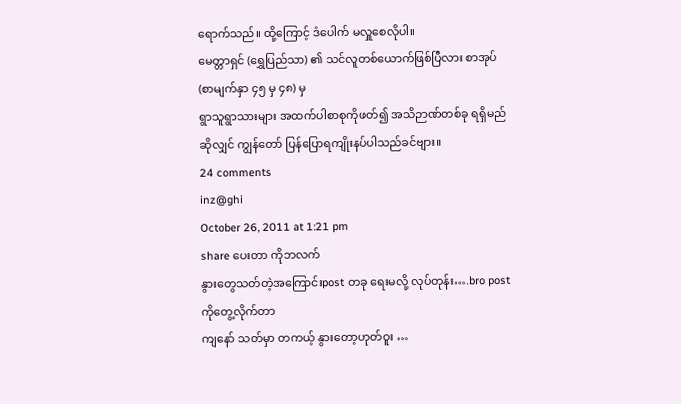ရောက်သည်။ ထို့ကြောင့် ဒံပေါက် မလှူစေလိုပါ။
မေတ္တာရှင် (ရွှေပြည်သာ) ၏ သင်လူတစ်ယောက်ဖြစ်ပြီလား စာအုပ် (စာမျက်နှာ ၄၅ မှ ၄၈) မှ
ရွာသူရွာသားများ အထက်ပါစာစုကိုဖတ်၍ အသိဉာဏ်တစ်ခု ရရှိမည်ဆိုလျှင် ကျွန်တော် ပြန်ပြောရကျိုးနပ်ပါသည်ခင်ဗျား။
24 comments
inz@ghi
October 26, 2011 at 1:21 pm
share ပေးတာ ကိုဘလက်
နွားတွေသတ်တဲ့အကြောင်းpost တခု ရေးမလို့ လုပ်တုန်း….bro post ကိုတွေ့လိုက်တာ
ကျနော် သတ်မှာ တကယ့် နွားတော့ဟုတ်ဝူး …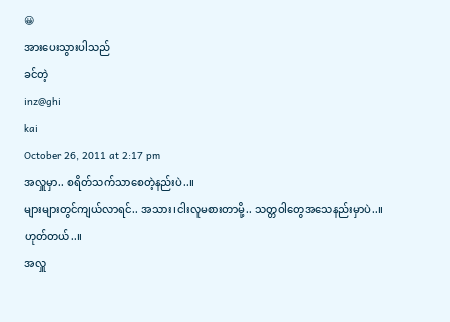😀
အားပေးသွားပါသည်
ခင်တဲ့
inz@ghi
kai
October 26, 2011 at 2:17 pm
အလှူမှာ.. စရိတ်သက်သာစေတဲ့နည်းပဲ..။
များများတွင်ကျယ်လာရင်.. အသား၊ငါးလူမစားတာမို့.. သတ္တဝါတွေအသေနည်းမှာပဲ..။
ဟုတ်တယ်..။
အလှူ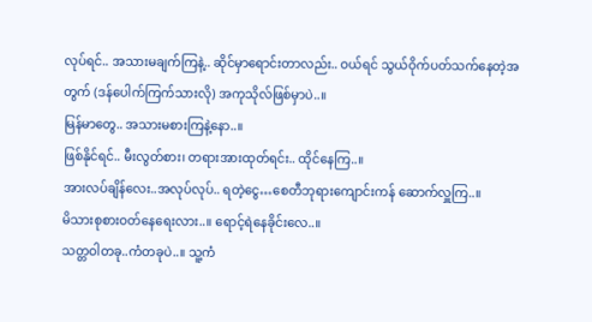လုပ်ရင်.. အသားမချက်ကြနဲ့.. ဆိုင်မှာရောင်းတာလည်း.. ဝယ်ရင် သွယ်ဝိုက်ပတ်သက်နေတဲ့အတွက် (ဒန်ပေါက်ကြက်သားလို) အကုသိုလ်ဖြစ်မှာပဲ..။
မြန်မာတွေ.. အသားမစားကြနဲ့နော..။
ဖြစ်နိုင်ရင်.. မီးလွတ်စား၊ တရားအားထုတ်ရင်း.. ထိုင်နေကြ..။
အားလပ်ချိန်လေး..အလုပ်လုပ်.. ရတဲ့ငွေ…စေတီဘုရားကျောင်းကန် ဆောက်လှူကြ..။
မိသားစုစားဝတ်နေရေးလား..။ ရောင့်ရဲနေခိုင်းလေ..။
သတ္တဝါတခု..ကံတခုပဲ..။ သူ့ကံ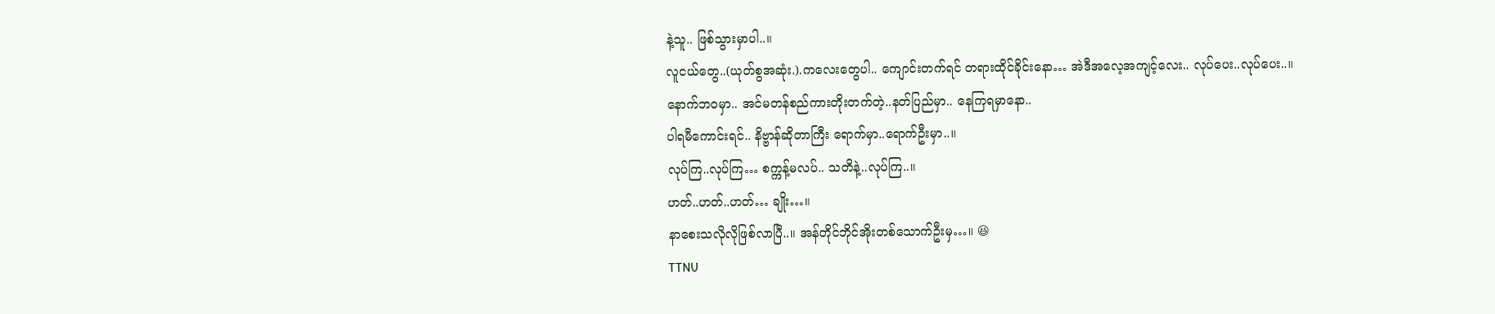နဲ့သူ.. ဖြစ်သွားမှာပါ..။
လူငယ်တွေ..(ယုတ်စွအဆုံး.).ကလေးတွေပါ.. ကျောင်းတက်ရင် တရားထိုင်ခိုင်းနော… အဲဒီအလေ့အကျင့်လေး.. လုပ်ပေး..လုပ်ပေး..။
နောက်ဘဝမှာ.. အင်မတန်စည်ကားတိုးတက်တဲ့..နတ်ပြည်မှာ.. နေကြရမှာနော..
ပါရမီကောင်းရင်.. နိဗ္ဗာန်ဆိုတာကြီး ရောက်မှာ..ရောက်ဦးမှာ..။
လုပ်ကြ..လုပ်ကြ… စက္ကန့်မလပ်.. သတိနဲ့..လုပ်ကြ..။
ဟတ်..ဟတ်..ဟတ်… ချိုး…။
နာစေးသလိုလိုဖြစ်လာပြီ..။ အန်တိုင်ဘိုင်အိုးတစ်သောက်ဦးမှ…။ 😆
TTNU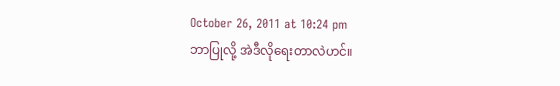October 26, 2011 at 10:24 pm
ဘာပြုလို့ အဲဒီလိုရေးတာလဲဟင်။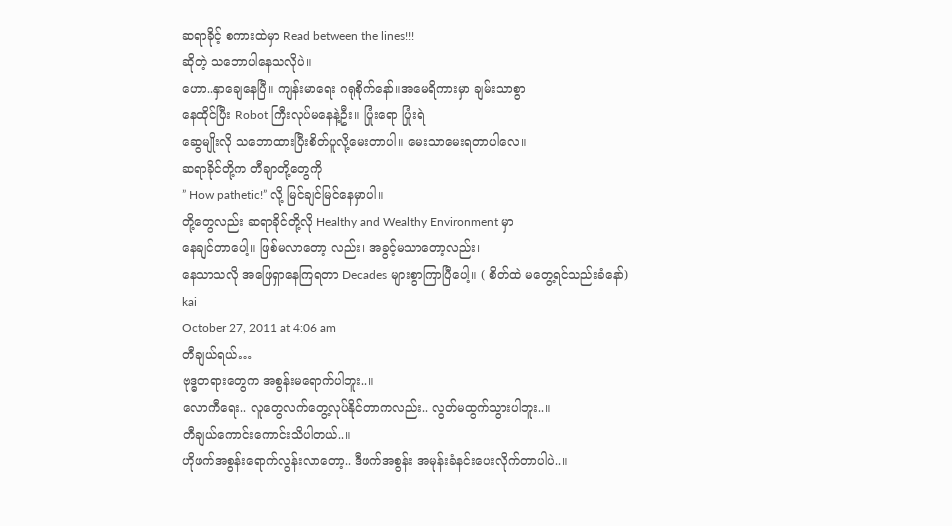ဆရာခိုင့် စကားထဲမှာ Read between the lines!!!
ဆိုတဲ့ သဘောပါနေသလိုပဲ။
ဟော..နှာချေနေပြီ။ ကျန်းမာရေး ဂရုစိုက်နော်။အမေရိကားမှာ ချမ်းသာစွာ
နေထိုင်ပြီး Robot ကြီးလုပ်မနေနဲ့ဦး။ ပြုံးရော ပြုံးရဲ
ဆွေမျိုးလို သဘောထားပြီးစိတ်ပူလို့မေးတာပါ။ မေးသာမေးရတာပါလေ။
ဆရာခိုင်တို့က တီချာတို့တွေကို
” How pathetic!” လို့ မြင်ချင်မြင်နေမှာပါ။
တို့တွေလည်း ဆရာခိုင်တို့လို Healthy and Wealthy Environment မှာ
နေချင်တာပေါ့။ ဖြစ်မလာတော့ လည်း၊ အခွင့်မသာတော့လည်း၊
နေသာသလို အဖြေရှာနေကြရတာ Decades များစွာကြာပြီပေါ့။ ( စိတ်ထဲ မတွေ့ရင်သည်းခံနော်)
kai
October 27, 2011 at 4:06 am
တီချယ်ရယ်…
ဗုဒ္ဓတရားတွေက အစွန်းမရောက်ပါဘူး..။
လောကီရေး.. လူတွေလက်တွေ့လုပ်နိုင်တာကလည်း.. လွတ်မထွက်သွားပါဘူး..။
တီချယ်ကောင်းကောင်းသိပါတယ်..။
ဟိုဖက်အစွန်းရောက်လွန်းလာတော့.. ဒီဖက်အစွန်း အမုန်းခံနင်းပေးလိုက်တာပါပဲ..။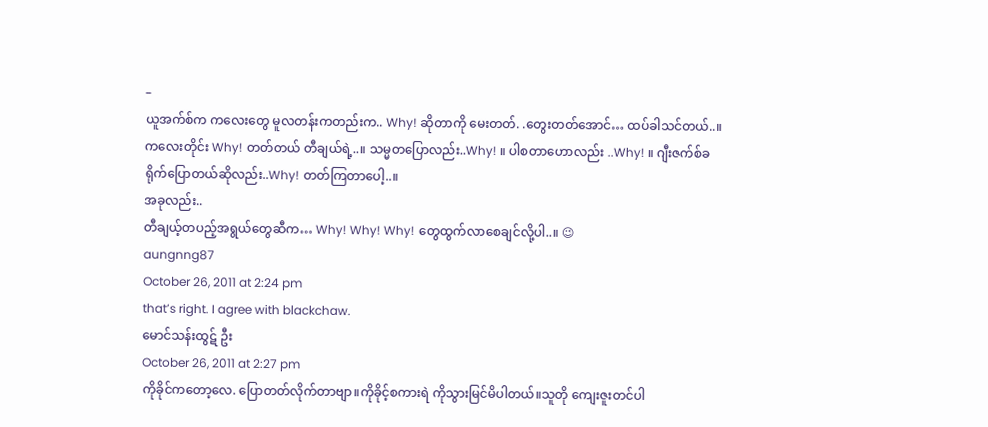–
ယူအက်စ်က ကလေးတွေ မူလတန်းကတည်းက.. Why! ဆိုတာကို မေးတတ်. .တွေးတတ်အောင်… ထပ်ခါသင်တယ်..။
ကလေးတိုင်း Why! တတ်တယ် တီချယ်ရဲ့..။ သမ္မတပြောလည်း..Why! ။ ပါစတာဟောလည်း ..Why! ။ ဂျီးဇက်စ်ခရိုက်ပြောတယ်ဆိုလည်း..Why! တတ်ကြတာပေါ့..။
အခုလည်း..
တီချယ့်တပည့်အရွယ်တွေဆီက… Why! Why! Why! တွေထွက်လာစေချင်လို့ပါ..။ 😉
aungnng87
October 26, 2011 at 2:24 pm
that’s right. I agree with blackchaw.
မောင်သန်းထွဋ် ဦး
October 26, 2011 at 2:27 pm
ကိုခိုင်ကတော့လေ. ပြောတတ်လိုက်တာဗျာ။ကိုခိုင့်စကားရဲ ကိုသွားမြင်မိပါတယ်။သူတို ကျေးဇူးတင်ပါ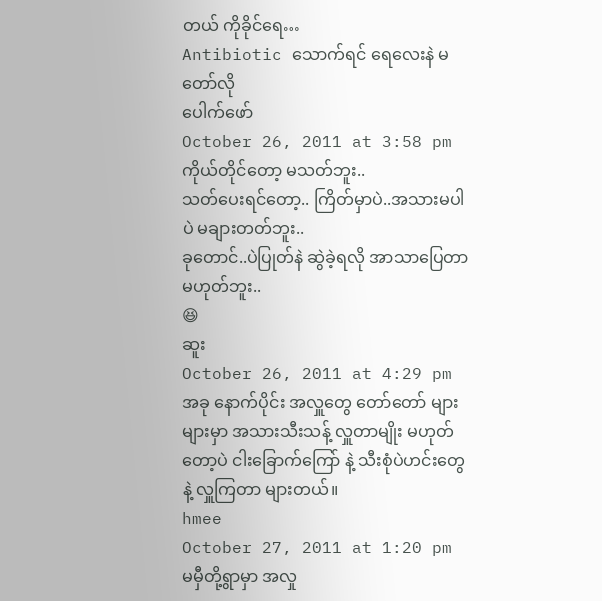တယ် ကိုခိုင်ရေ…
Antibiotic သောက်ရင် ရေလေးနဲ မတော်လို
ပေါက်ဖော်
October 26, 2011 at 3:58 pm
ကိုယ်တိုင်တော့ မသတ်ဘူး..
သတ်ပေးရင်တော့.. ကြိတ်မှာပဲ..အသားမပါပဲ မချားတတ်ဘူး..
ခုတောင်..ပဲပြုတ်နဲ ဆွဲခဲ့ရလို အာသာပြေတာမဟုတ်ဘူး..
😆
ဆူး
October 26, 2011 at 4:29 pm
အခု နောက်ပိုင်း အလှူတွေ တော်တော် များများမှာ အသားသီးသန့် လှူတာမျိုး မဟုတ်တော့ပဲ ငါးခြောက်ကြော် နဲ့ သီးစုံပဲဟင်းတွေနဲ့ လှူကြတာ များတယ်။
hmee
October 27, 2011 at 1:20 pm
မမှီတို့ရွာမှာ အလှု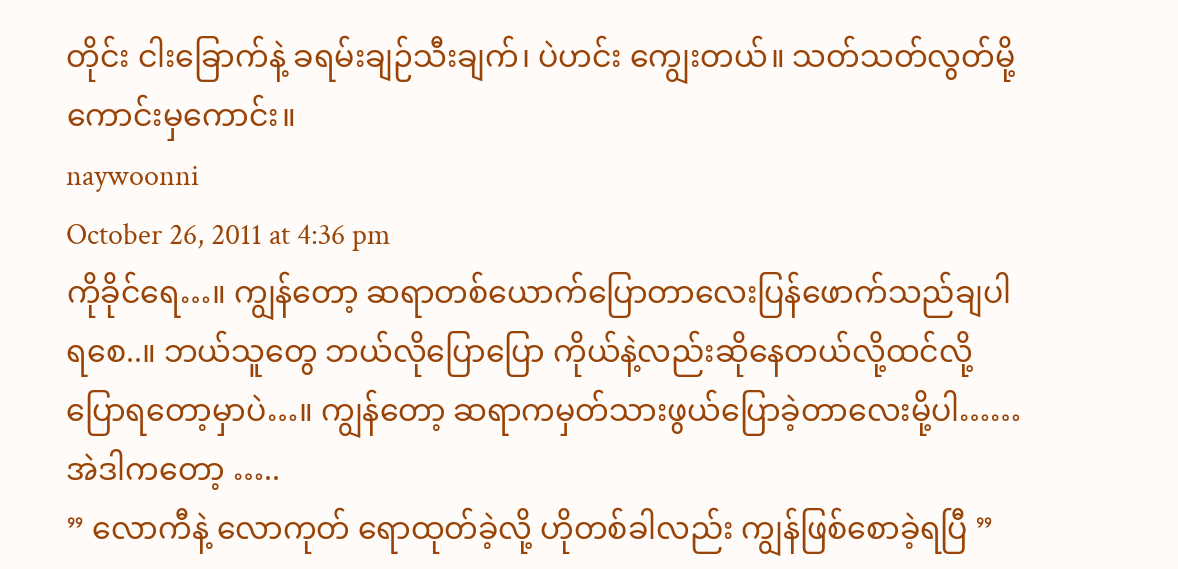တိုင်း ငါးခြောက်နဲ့ ခရမ်းချဉ်သီးချက်၊ ပဲဟင်း ကျွေးတယ်။ သတ်သတ်လွတ်မို့ ကောင်းမှကောင်း။
naywoonni
October 26, 2011 at 4:36 pm
ကိုခိုင်ရေ…။ ကျွန်တော့ ဆရာတစ်ယောက်ပြောတာလေးပြန်ဖောက်သည်ချပါရစေ..။ ဘယ်သူတွေ ဘယ်လိုပြောပြော ကိုယ်နဲ့လည်းဆိုနေတယ်လို့ထင်လို့ ပြောရတော့မှာပဲ…။ ကျွန်တော့ ဆရာကမှတ်သားဖွယ်ပြောခဲ့တာလေးမို့ပါ…… အဲဒါကတော့ …..
” လောကီနဲ့ လောကုတ် ရောထုတ်ခဲ့လို့ ဟိုတစ်ခါလည်း ကျွန်ဖြစ်စောခဲ့ရပြီ ”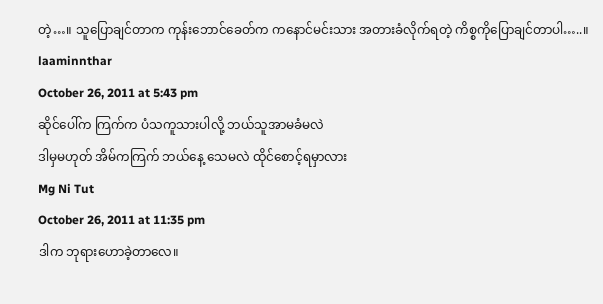တဲ့…။ သူပြောချင်တာက ကုန်းဘောင်ခေတ်က ကနောင်မင်းသား အတားခံလိုက်ရတဲ့ ကိစ္စကိုပြောချင်တာပါ…..။
laaminnthar
October 26, 2011 at 5:43 pm
ဆိုင်ပေါ်က ကြက်က ပံသကူသားပါလို့ ဘယ်သူအာမခံမလဲ
ဒါမှမဟုတ် အိမ်ကကြက် ဘယ်နေ့ သေမလဲ ထိုင်စောင့်ရမှာလား
Mg Ni Tut
October 26, 2011 at 11:35 pm
ဒါက ဘုရားဟောခဲ့တာလေ။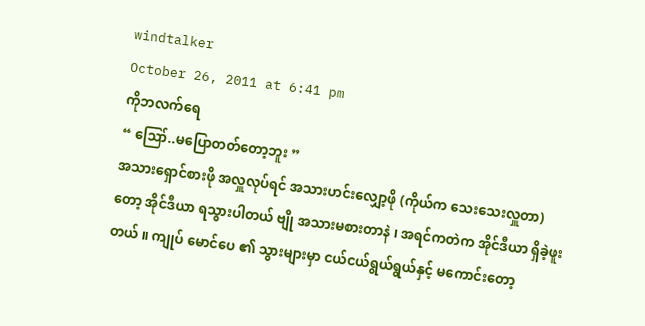windtalker
October 26, 2011 at 6:41 pm
ကိုဘလက်ရေ
“ ဪ..မပြောတတ်တော့ဘူး ”
အသားရှောင်စားဖို အလှူလုပ်ရင် အသားဟင်းလျှော့ဖို (ကိုယ်က သေးသေးလှူတာ) တော့ အိုင်ဒီယာ ရသွားပါတယ် ဗျို အသားမစားတာနဲ ၊ အရင်ကတဲက အိုင်ဒီယာ ရှိခဲ့ဖူးတယ် ။ ကျုပ် မောင်ပေ ၏ သွားများမှာ ငယ်ငယ်ရွယ်ရွယ်နှင့် မကောင်းတော့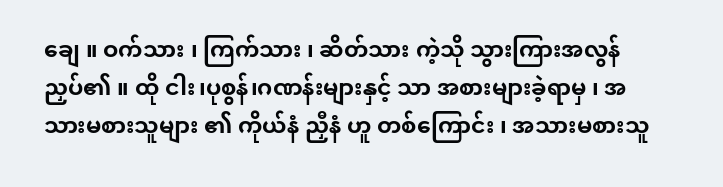ချေ ။ ဝက်သား ၊ ကြက်သား ၊ ဆိတ်သား ကဲ့သို သွားကြားအလွန်ညှပ်၏ ။ ထို ငါး၊ပုစွန်၊ဂဏန်းများနှင့် သာ အစားများခဲ့ရာမှ ၊ အသားမစားသူများ ၏ ကိုယ်နံ ညှီနံ ဟူ တစ်ကြောင်း ၊ အသားမစားသူ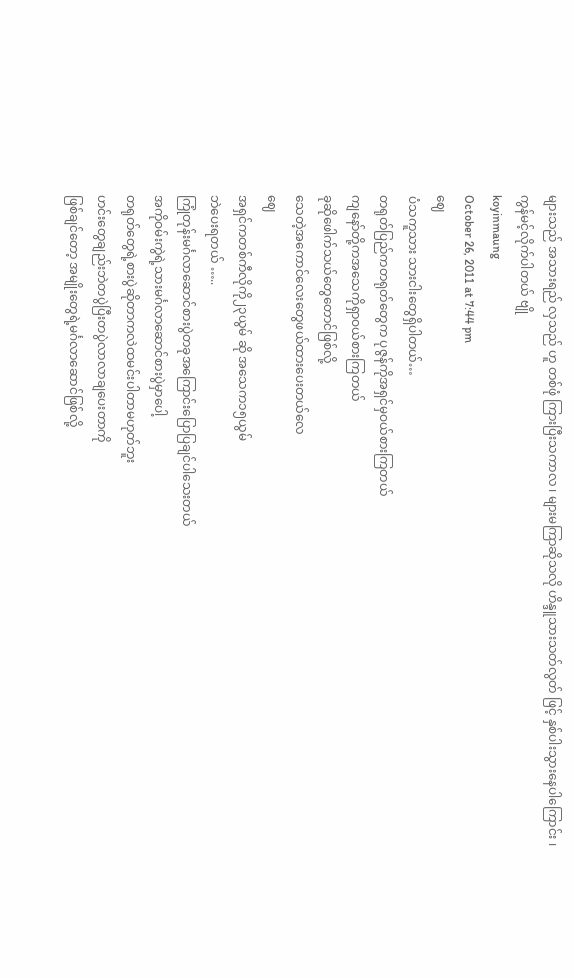များသည် အသားရည် လှသည် ဟူ တစ်ဖုံ ကြားပြီးသကာလ ၊ များမကြာဆိုသလို ဟိန္ဒူသားသတ်လွတ် ဖြင့် နှစ်ပါးသွားနေပါကြောင်း ၊ ကွန်မင့်လိုက်ပါတယ် ဗျို
koyinmaung
October 26, 2011 at 7:44 pm
ဈေ
ပံသကူသား သားငါးတွေရှိပါတယ်…
တရုတ်ပြည်ကတရုတ်တွေက ပုဇွန်ကိုအရှင်မှဝယ်စားကြတယ်
ကျနော်တို့ကအသေကိုရှာဝယ်စားကြတယ်
ခုဆိုဖေါက်သယ်တွေတောင်ဖြစ်လို့
သေတဲ့အကောင်လေးတွေဖယ်ထားပေးတယ်လေ
ဈေ
အရှင်ကတစ်ကီလိုကို၂၃ယွမ် ဆို အသေက၁၅ယွမ်
ဘဲပေးရတယ် …..
ကြုံတုန်းမင်္ဂလာဆောင်စားပွဲတခုအကြောင်းပြောပြချင်ပါသေးတယ်
အကိုဝမ်းကွဲရဲ့သားမင်္ဂလာဆောင်စားပွဲမှာပေါ့
တရုတ်တွေရဲ့စားပွဲဆိုတာကလဲထမင်းပါတာမဟုတ်ဘူး
ဟင်းတွေချည်းဘဲတပွဲပြီးတပွဲလာလာချပေးတာကို
ဖြစ်ချင်တော့ အမျိုးတွေရဲ့မင်္ဂလာဆောင်ဖြစ်လို့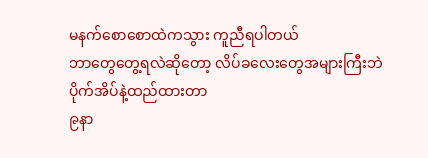မနက်စောစောထဲကသွား ကူညီရပါတယ်
ဘာတွေတွေ့ရလဲဆိုတော့ လိပ်ခလေးတွေအများကြီးဘဲ
ပိုက်အိပ်နဲ့ထည်ထားတာ
၉နာ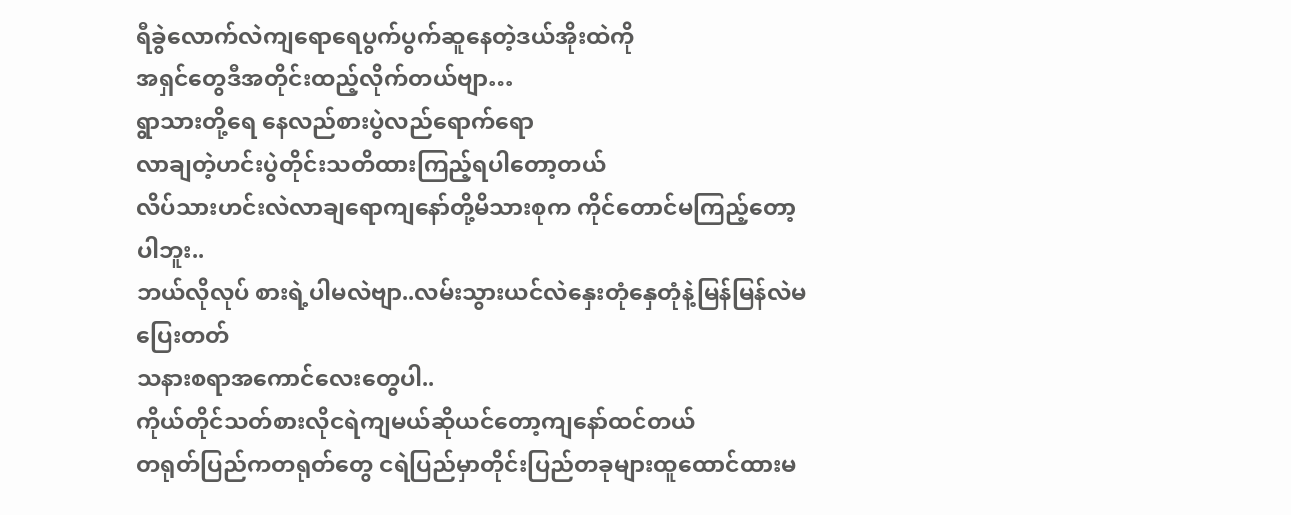ရီခွဲလောက်လဲကျရောရေပွက်ပွက်ဆူနေတဲ့ဒယ်အိုးထဲကို
အရှင်တွေဒီအတိုင်းထည့်လိုက်တယ်ဗျာ…
ရွာသားတို့ရေ နေလည်စားပွဲလည်ရောက်ရော
လာချတဲ့ဟင်းပွဲတိုင်းသတိထားကြည့်ရပါတော့တယ်
လိပ်သားဟင်းလဲလာချရောကျနော်တို့မိသားစုက ကိုင်တောင်မကြည့်တော့ပါဘူး..
ဘယ်လိုလုပ် စားရဲ့ပါမလဲဗျာ..လမ်းသွားယင်လဲနှေးတုံနှေတုံနဲ့မြန်မြန်လဲမပြေးတတ်
သနားစရာအကောင်လေးတွေပါ..
ကိုယ်တိုင်သတ်စားလိုငရဲကျမယ်ဆိုယင်တော့ကျနော်ထင်တယ်
တရုတ်ပြည်ကတရုတ်တွေ ငရဲပြည်မှာတိုင်းပြည်တခုများထူထောင်ထားမ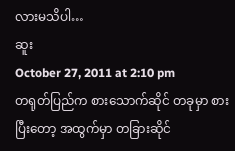လားမသိပါ…
ဆူး
October 27, 2011 at 2:10 pm
တရုတ်ပြည်က စားသောက်ဆိုင် တခုမှာ စားပြီးတော့ အထွက်မှာ တခြားဆိုင်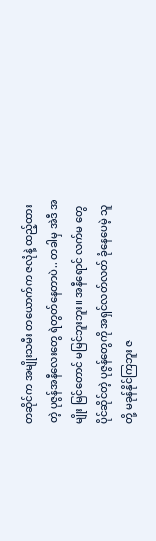တဆိုင်က အမျိုးသမီး တယောက်က ဇလုံနဲ့ ထည့်ထားတဲ့ ပုဇွန်အနီလေးတွေ ရဲတွတ်နေတာပဲ.. တခါမှ အဲဒီ အမျိုး မြင်တောင် မမြင်ဘူးဘူး။ အနီရောင် လက်မ တွေ ပိုင်ဆိုင်တဲ့ ပုဇွန်တွေကို အရှင်လတ်လတ် ခုံနေပေမဲ့ သူတို့ မခုန်နိုင်ကြဘူး ဇ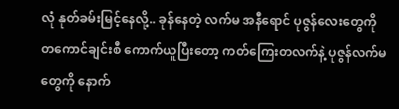လုံ နုတ်ခမ်းမြင့်နေလို့.. ခုန်နေတဲ့ လက်မ အနီရောင် ပုဇွန်လေးတွေကို တကောင်ချင်းစီ ကောက်ယူပြီးတော့ ကတ်ကြေးတလက်နဲ့ ပုဇွန်လက်မတွေကို နောက်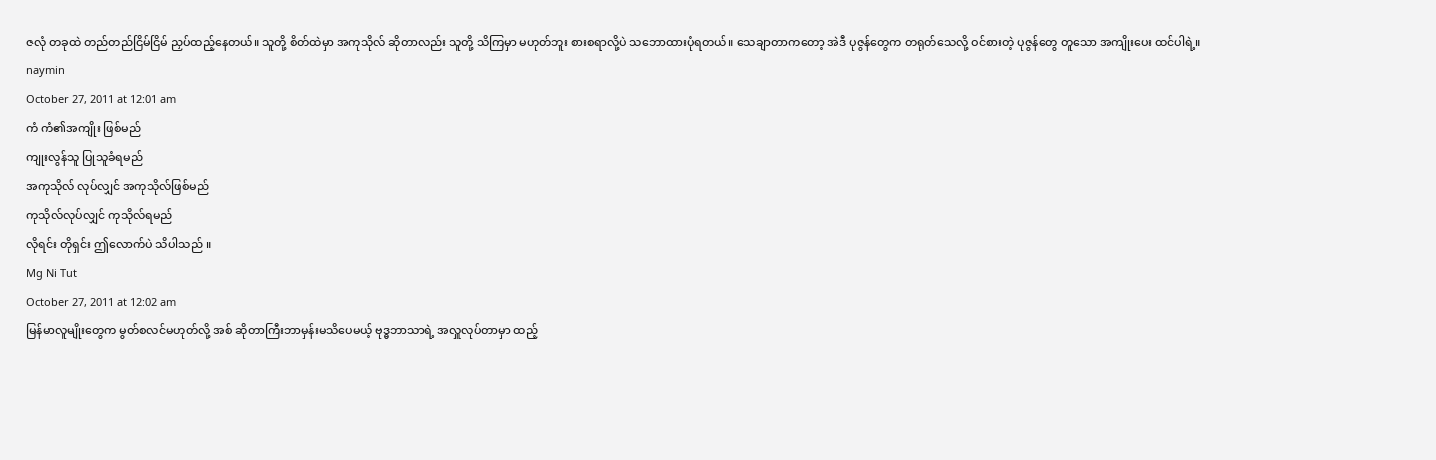ဇလုံ တခုထဲ တည်တည်ငြိမ်ငြိမ် ညှပ်ထည့်နေတယ်။ သူတို့ စိတ်ထဲမှာ အကုသိုလ် ဆိုတာလည်း သူတို့ သိကြမှာ မဟုတ်ဘူး စားစရာလို့ပဲ သဘောထားပုံရတယ်။ သေချာတာကတော့ အဲဒီ ပုဇွန်တွေက တရုတ်သေလို့ ဝင်စားတဲ့ ပုဇွန်တွေ တူသော အကျိုးပေး ထင်ပါရဲ့။
naymin
October 27, 2011 at 12:01 am
ကံ ကံ၏အကျိုး ဖြစ်မည်
ကျုးလွန်သူ ပြုသူခံရမည်
အကုသိုလ် လုပ်လျှင် အကုသိုလ်ဖြစ်မည်
ကုသိုလ်လုပ်လျှင် ကုသိုလ်ရမည်
လိုရင်း တိုရှင်း ဤလောက်ပဲ သိပါသည် ။
Mg Ni Tut
October 27, 2011 at 12:02 am
မြန်မာလူမျိုးတွေက မွတ်စလင်မဟုတ်လို့ အစ် ဆိုတာကြီးဘာမှန်းမသိပေမယ့် ဗုဒ္ဓဘာသာရဲ့ အလှူလုပ်တာမှာ ထည့်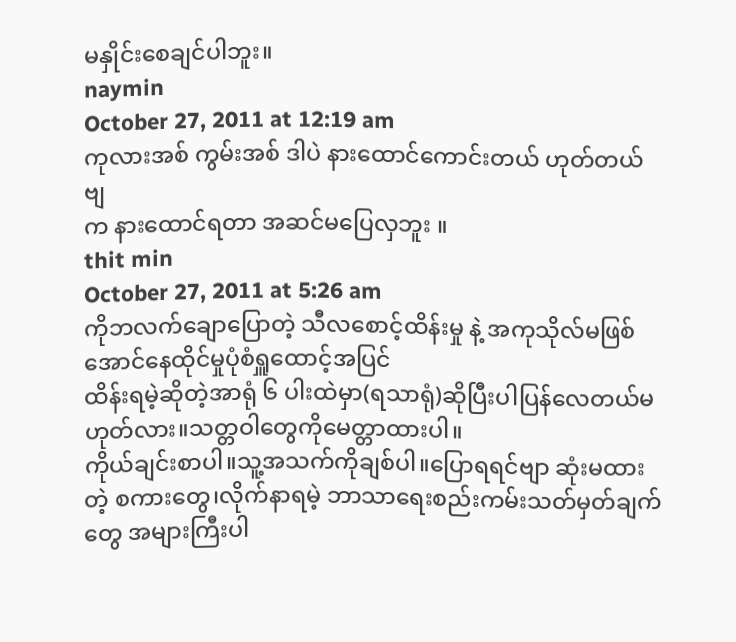မနှိုင်းစေချင်ပါဘူး။
naymin
October 27, 2011 at 12:19 am
ကုလားအစ် ကွမ်းအစ် ဒါပဲ နားထောင်ကောင်းတယ် ဟုတ်တယ်ဗျ
က နားထောင်ရတာ အဆင်မပြေလှဘူး ။
thit min
October 27, 2011 at 5:26 am
ကိုဘလက်ချောပြောတဲ့ သီလစောင့်ထိန်းမှု နဲ့ အကုသိုလ်မဖြစ်အောင်နေထိုင်မှုပုံစံရှူထောင့်အပြင်
ထိန်းရမဲ့ဆိုတဲ့အာရုံ ၆ ပါးထဲမှာ(ရသာရုံ)ဆိုပြီးပါပြန်လေတယ်မဟုတ်လား။သတ္တဝါတွေကိုမေတ္တာထားပါ။
ကိုယ်ချင်းစာပါ။သူ့အသက်ကိုချစ်ပါ။ပြောရရင်ဗျာ ဆုံးမထားတဲ့ စကားတွေ၊လိုက်နာရမဲ့ ဘာသာရေးစည်းကမ်းသတ်မှတ်ချက်တွေ အများကြီးပါ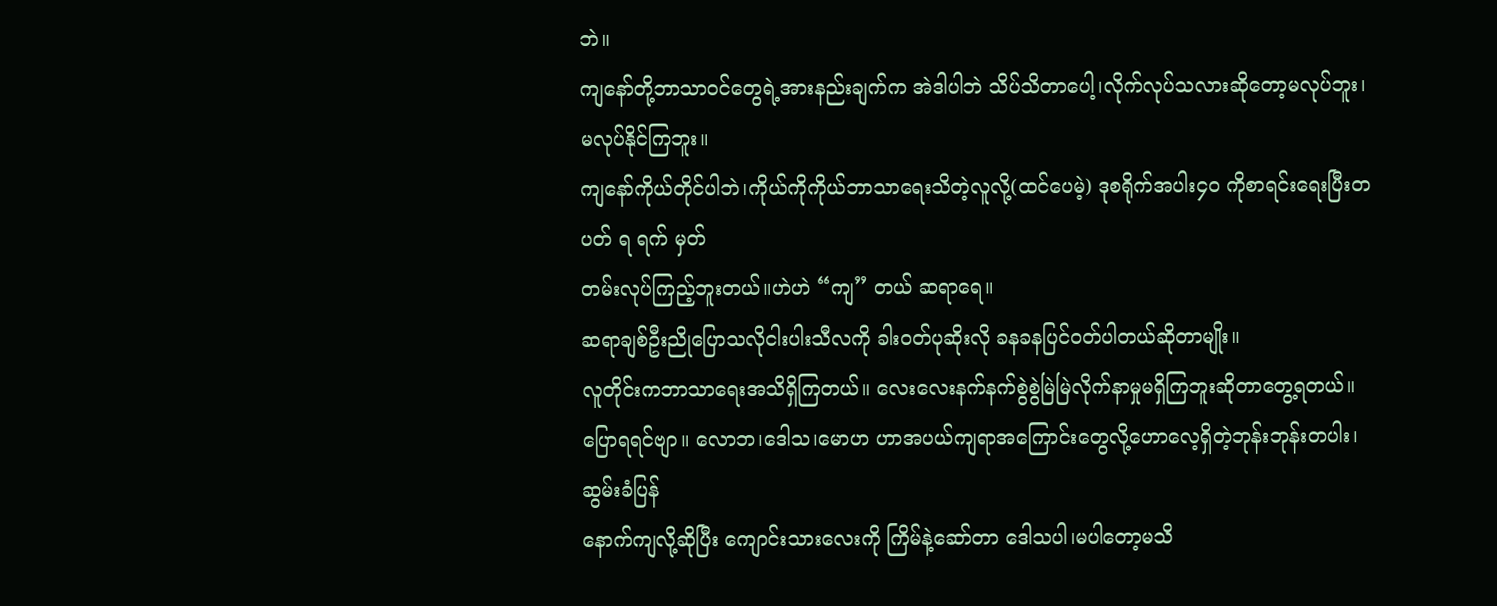ဘဲ။
ကျနော်တို့ဘာသာဝင်တွေရဲ့အားနည်းချက်က အဲဒါပါဘဲ သိပ်သိတာပေါ့၊လိုက်လုပ်သလားဆိုတော့မလုပ်ဘူး၊မလုပ်နိုင်ကြဘူး။
ကျနော်ကိုယ်တိုင်ပါဘဲ၊ကိုယ်ကိုကိုယ်ဘာသာရေးသိတဲ့လူလို့(ထင်ပေမဲ့) ဒုစရိုက်အပါး၄ဝ ကိုစာရင်းရေးပြီးတပတ် ရ ရက် မှတ်
တမ်းလုပ်ကြည့်ဘူးတယ်။ဟဲဟဲ “ကျ” တယ် ဆရာရေ။
ဆရာချစ်ဦးညိုပြောသလိုငါးပါးသီလကို ခါးဝတ်ပုဆိုးလို ခနခနပြင်ဝတ်ပါတယ်ဆိုတာမျိုး။
လူတိုင်းကဘာသာရေးအသိရှိကြတယ်။ လေးလေးနက်နက်စွဲစွဲမြဲမြဲလိုက်နာမှုမရှိကြဘူးဆိုတာတွေ့ရတယ်။
ပြောရရင်ဗျာ။ လောဘ၊ဒေါသ၊မောဟ ဟာအပယ်ကျရာအကြောင်းတွေလို့ဟောလေ့ရှိတဲ့ဘုန်းဘုန်းတပါး၊ဆွမ်းခံပြန်
နောက်ကျလို့ဆိုပြီး ကျောင်းသားလေးကို ကြိမ်နဲ့ဆော်တာ ဒေါသပါ၊မပါတော့မသိ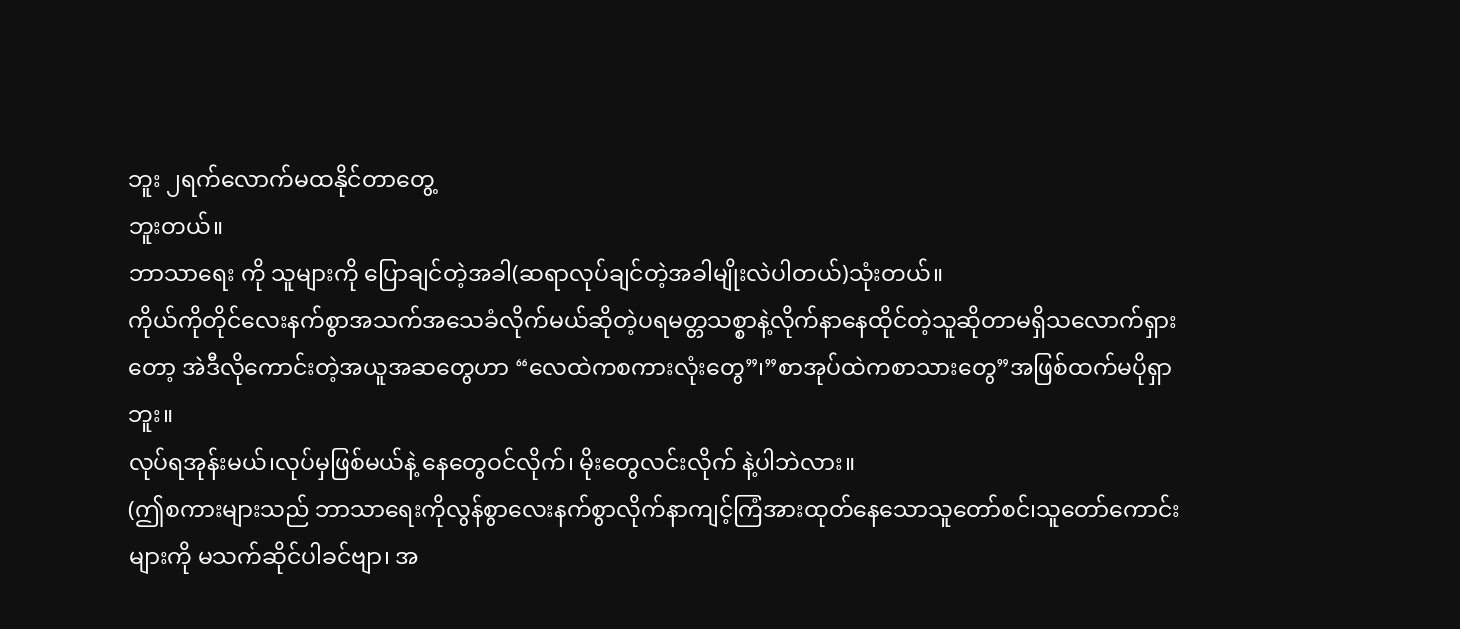ဘူး ၂ရက်လောက်မထနိုင်တာတွေ့
ဘူးတယ်။
ဘာသာရေး ကို သူများကို ပြောချင်တဲ့အခါ(ဆရာလုပ်ချင်တဲ့အခါမျိုးလဲပါတယ်)သုံးတယ်။
ကိုယ်ကိုတိုင်လေးနက်စွာအသက်အသေခံလိုက်မယ်ဆိုတဲ့ပရမတ္တသစ္စာနဲ့လိုက်နာနေထိုင်တဲ့သူဆိုတာမရှိသလောက်ရှား
တော့ အဲဒီလိုကောင်းတဲ့အယူအဆတွေဟာ “လေထဲကစကားလုံးတွေ”၊”စာအုပ်ထဲကစာသားတွေ”အဖြစ်ထက်မပိုရှာ
ဘူး။
လုပ်ရအုန်းမယ်၊လုပ်မှဖြစ်မယ်နဲ့ နေတွေဝင်လိုက်၊ မိုးတွေလင်းလိုက် နဲ့ပါဘဲလား။
(ဤစကားများသည် ဘာသာရေးကိုလွန်စွာလေးနက်စွာလိုက်နာကျင့်ကြံအားထုတ်နေသောသူတော်စင်၊သူတော်ကောင်း
များကို မသက်ဆိုင်ပါခင်ဗျာ၊ အ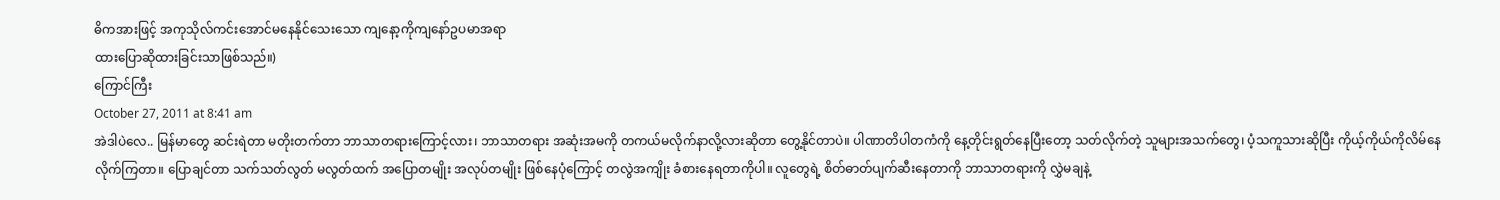ဓိကအားဖြင့် အကုသိုလ်ကင်းအောင်မနေနိုင်သေးသော ကျနော့ကိုကျနော်ဥပမာအရာ
ထားပြောဆိုထားခြင်းသာဖြစ်သည်။)
ကြောင်ကြီး
October 27, 2011 at 8:41 am
အဲဒါပဲလေ.. မြန်မာတွေ ဆင်းရဲတာ မတိုးတက်တာ ဘာသာတရားကြောင့်လား၊ ဘာသာတရား အဆုံးအမကို တကယ်မလိုက်နာလို့လားဆိုတာ တွေ့နိုင်တာပဲ။ ပါဏာတိပါတကံကို နေ့တိုင်းရွတ်နေပြီးတော့ သတ်လိုက်တဲ့ သူများအသက်တွေ၊ ပံ့သကူသားဆိုပြီး ကိုယ့်ကိုယ်ကိုလိမ်နေလိုက်ကြတာ။ ပြောချင်တာ သက်သတ်လွတ် မလွတ်ထက် အပြောတမျိုး အလုပ်တမျိုး ဖြစ်နေပုံကြောင့် တလွဲအကျိုး ခံစားနေရတာကိုပါ။ လူတွေရဲ့ စိတ်ဓာတ်ပျက်ဆီးနေတာကို ဘာသာတရားကို လွှဲမချနဲ့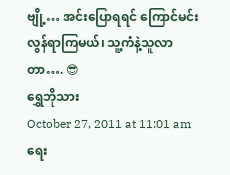ဗျို့… အင်းပြောရရင် ကြောင်မင်းလွန်ရာကြမယ်၊ သူ့ကံနဲ့သူလာတာ…. 😎
ရွှေဘိုသား
October 27, 2011 at 11:01 am
ရေး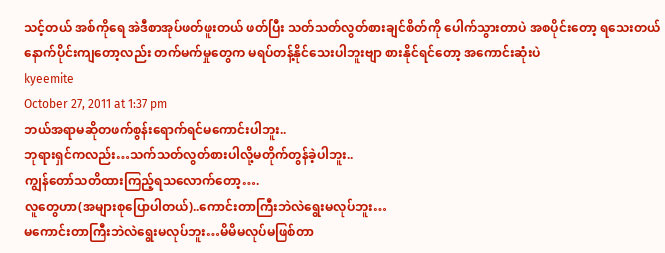သင့်တယ် အစ်ကိုရေ အဲဒီစာအုပ်ဖတ်ဖူးတယ် ဖတ်ပြီး သတ်သတ်လွတ်စားချင်စိတ်ကို ပေါက်သွားတာပဲ အစပိုင်းတော့ ရသေးတယ် နောက်ပိုင်းကျတော့လည်း တက်မက်မှုတွေက မရပ်တန့်နိုင်သေးပါဘူးဗျာ စားနိုင်ရင်တော့ အကောင်းဆုံးပဲ
kyeemite
October 27, 2011 at 1:37 pm
ဘယ်အရာမဆိုတဖက်စွန်းရောက်ရင်မကောင်းပါဘူး..
ဘုရားရှင်ကလည်း…သက်သတ်လွတ်စားပါလို့မတိုက်တွန်ခဲ့ပါဘူး..
ကျွန်တော်သတိထားကြည့်ရသလောက်တော့….
လူတွေဟာ(အများစုပြောပါတယ်)..ကောင်းတာကြီးဘဲလဲရွေးမလုပ်ဘူး…
မကောင်းတာကြီးဘဲလဲရွေးမလုပ်ဘူး…မိမိမလုပ်မဖြစ်တာ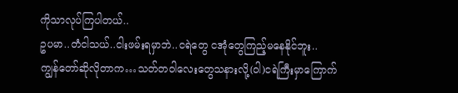ကိုသာလုပ်ကြပါတယ်..
ဥပမာ..တံငါသယ်..ငါးဖမ်းရမှာဘဲ..ငရဲတွေ ငအုံတွေကြည့်မနေနိုင်ဘူး..
ကျွန်တော်ဆိုလိုတာက…သတ်တဝါလေးတွေသနားလို့(ဝါ)ငရဲကြီးမှာကြောက်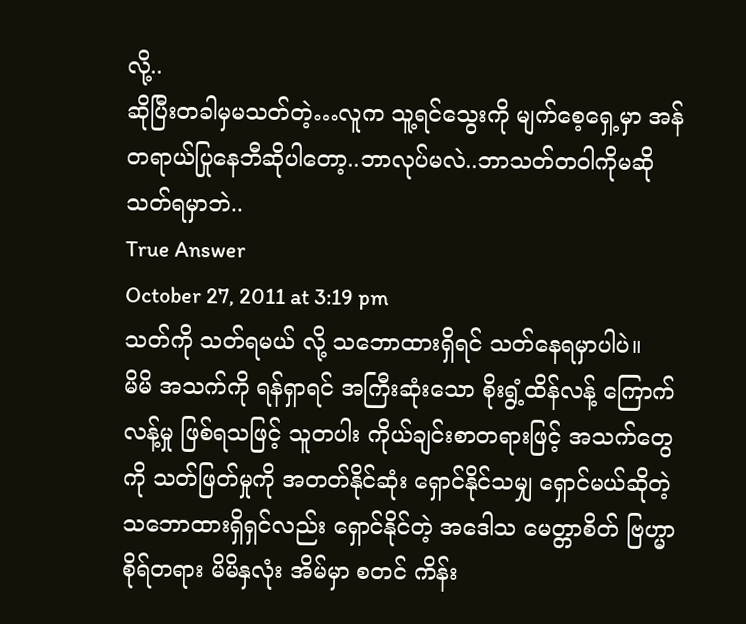လို့..
ဆိုပြီးတခါမှမသတ်တဲ့…လူက သူ့ရင်သွေးကို မျက်စေ့ရှေ့မှာ အန်တရာယ်ပြုနေဘီဆိုပါတော့..ဘာလုပ်မလဲ..ဘာသတ်တဝါကိုမဆို သတ်ရမှာဘဲ..
True Answer
October 27, 2011 at 3:19 pm
သတ်ကို သတ်ရမယ် လို့ သဘောထားရှိရင် သတ်နေရမှာပါပဲ။
မိမိ အသက်ကို ရန်ရှာရင် အကြီးဆုံးသော စိုးရွံ့ထိန်လန့် ကြောက်လန့်မှု ဖြစ်ရသဖြင့် သူတပါး ကိုယ်ချင်းစာတရားဖြင့် အသက်တွေကို သတ်ဖြတ်မှုကို အတတ်နိုင်ဆုံး ရှောင်နိုင်သမျှ ရှောင်မယ်ဆိုတဲ့ သဘောထားရှိရှင်လည်း ရှောင်နိုင်တဲ့ အဒေါသ မေတ္တာစိတ် ဗြဟ္မာစိုရ်တရား မိမိနှလုံး အိမ်မှာ စတင် ကိန်း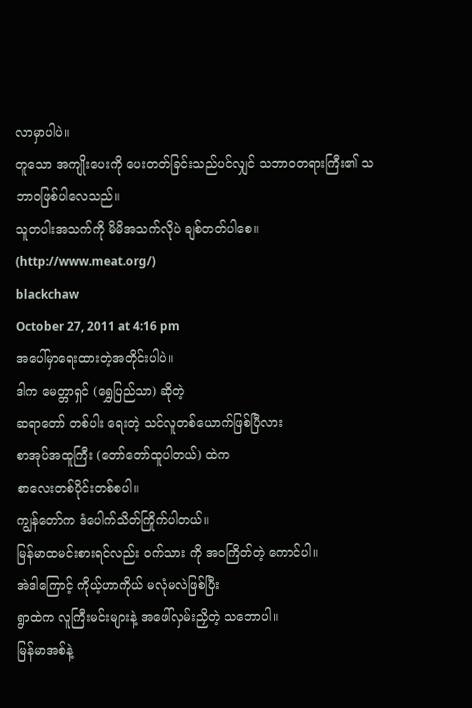လာမှာပါပဲ။
တူသော အကျိုးပေးကို ပေးတတ်ခြင်းသည်ပင်လျှင် သဘာဝတရားကြီး၏ သဘာဝဖြစ်ပါလေသည်။
သူတပါးအသက်ကို မိမိအသက်လိုပဲ ချစ်တတ်ပါစေ။ (http://www.meat.org/)
blackchaw
October 27, 2011 at 4:16 pm
အပေါ်မှာရေးထားတဲ့အတိုင်းပါပဲ။
ဒါက မေတ္တာရှင် (ရွှေပြည်သာ) ဆိုတဲ့
ဆရာတော် တစ်ပါး ရေးတဲ့ သင်လူတစ်ယောက်ဖြစ်ပြီလား
စာအုပ်အထူကြီး (တော်တော်ထူပါတယ်) ထဲက
စာလေးတစ်ပိုင်းတစ်စပါ။
ကျွန်တော်က ဒံပေါက်သိတ်ကြိုက်ပါတယ်။
မြန်မာထမင်းစားရင်လည်း ဝက်သား ကို အဝကြိတ်တဲ့ ကောင်ပါ။
အဲဒါကြောင့် ကိုယ့်ဟာကိုယ် မလုံမလဲဖြစ်ပြီး
ရွာထဲက လူကြီးမင်းများနဲ့ အဖေါ်လှမ်းညှိတဲ့ သဘောပါ။
မြန်မာအစ်နဲ့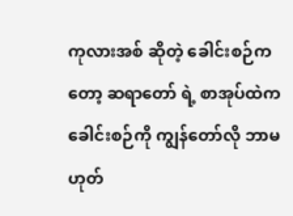ကုလားအစ် ဆိုတဲ့ ခေါင်းစဉ်ကတော့ ဆရာတော် ရဲ့ စာအုပ်ထဲက
ခေါင်းစဉ်ကို ကျွန်တော်လို ဘာမဟုတ်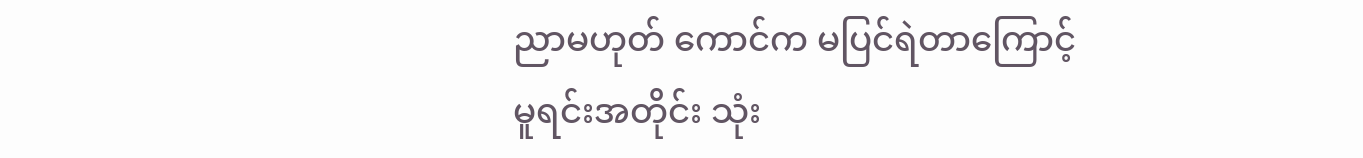ညာမဟုတ် ကောင်က မပြင်ရဲတာကြောင့်
မူရင်းအတိုင်း သုံး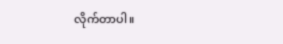လိုက်တာပါ။